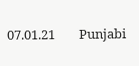07.01.21        Punjabi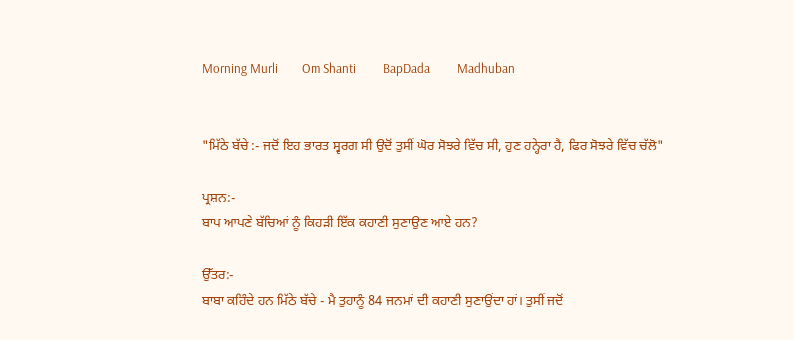Morning Murli        Om Shanti         BapDada         Madhuban


"ਮਿੱਠੇ ਬੱਚੇ :- ਜਦੋਂ ਇਹ ਭਾਰਤ ਸ੍ਵਰਗ ਸੀ ਉਦੋਂ ਤੁਸੀਂ ਘੋਰ ਸੋਝਰੇ ਵਿੱਚ ਸੀ, ਹੁਣ ਹਨ੍ਹੇਰਾ ਹੈ, ਫਿਰ ਸੋਝਰੇ ਵਿੱਚ ਚੱਲੋ"

ਪ੍ਰਸ਼ਨ:-
ਬਾਪ ਆਪਣੇ ਬੱਚਿਆਂ ਨੂੰ ਕਿਹੜੀ ਇੱਕ ਕਹਾਣੀ ਸੁਣਾਉਣ ਆਏ ਹਨ?

ਉੱਤਰ:-
ਬਾਬਾ ਕਹਿੰਦੇ ਹਨ ਮਿੱਠੇ ਬੱਚੇ - ਮੈ ਤੁਹਾਨੂੰ 84 ਜਨਮਾਂ ਦੀ ਕਹਾਣੀ ਸੁਣਾਉਂਦਾ ਹਾਂ। ਤੁਸੀਂ ਜਦੋਂ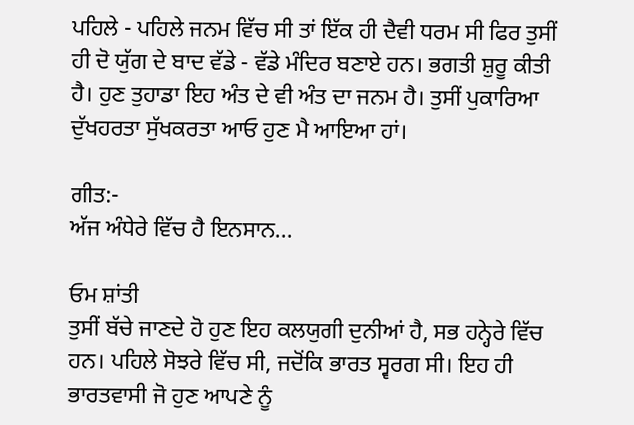ਪਹਿਲੇ - ਪਹਿਲੇ ਜਨਮ ਵਿੱਚ ਸੀ ਤਾਂ ਇੱਕ ਹੀ ਦੈਵੀ ਧਰਮ ਸੀ ਫਿਰ ਤੁਸੀਂ ਹੀ ਦੋ ਯੁੱਗ ਦੇ ਬਾਦ ਵੱਡੇ - ਵੱਡੇ ਮੰਦਿਰ ਬਣਾਏ ਹਨ। ਭਗਤੀ ਸ਼ੁਰੂ ਕੀਤੀ ਹੈ। ਹੁਣ ਤੁਹਾਡਾ ਇਹ ਅੰਤ ਦੇ ਵੀ ਅੰਤ ਦਾ ਜਨਮ ਹੈ। ਤੁਸੀਂ ਪੁਕਾਰਿਆ ਦੁੱਖਹਰਤਾ ਸੁੱਖਕਰਤਾ ਆਓ ਹੁਣ ਮੈ ਆਇਆ ਹਾਂ।

ਗੀਤ:-
ਅੱਜ ਅੰਧੇਰੇ ਵਿੱਚ ਹੈ ਇਨਸਾਨ...

ਓਮ ਸ਼ਾਂਤੀ
ਤੁਸੀਂ ਬੱਚੇ ਜਾਣਦੇ ਹੋ ਹੁਣ ਇਹ ਕਲਯੁਗੀ ਦੁਨੀਆਂ ਹੈ, ਸਭ ਹਨ੍ਹੇਰੇ ਵਿੱਚ ਹਨ। ਪਹਿਲੇ ਸੋਝਰੇ ਵਿੱਚ ਸੀ, ਜਦੋਂਕਿ ਭਾਰਤ ਸ੍ਵਰਗ ਸੀ। ਇਹ ਹੀ ਭਾਰਤਵਾਸੀ ਜੋ ਹੁਣ ਆਪਣੇ ਨੂੰ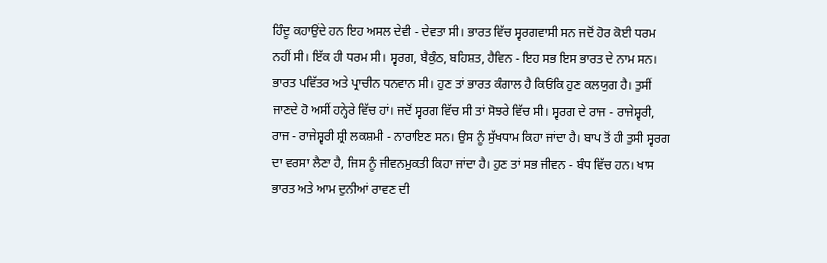ਹਿੰਦੂ ਕਹਾਉਂਦੇ ਹਨ ਇਹ ਅਸਲ ਦੇਵੀ - ਦੇਵਤਾ ਸੀ। ਭਾਰਤ ਵਿੱਚ ਸ੍ਵਰਗਵਾਸੀ ਸਨ ਜਦੋਂ ਹੋਰ ਕੋਈ ਧਰਮ ਨਹੀਂ ਸੀ। ਇੱਕ ਹੀ ਧਰਮ ਸੀ। ਸ੍ਵਰਗ, ਬੈਕੁੰਠ, ਬਹਿਸ਼ਤ, ਹੈਵਿਨ - ਇਹ ਸਭ ਇਸ ਭਾਰਤ ਦੇ ਨਾਮ ਸਨ। ਭਾਰਤ ਪਵਿੱਤਰ ਅਤੇ ਪ੍ਰਾਚੀਨ ਧਨਵਾਨ ਸੀ। ਹੁਣ ਤਾਂ ਭਾਰਤ ਕੰਗਾਲ ਹੈ ਕਿਓਂਕਿ ਹੁਣ ਕਲਯੁਗ ਹੈ। ਤੁਸੀਂ ਜਾਣਦੇ ਹੋ ਅਸੀਂ ਹਨ੍ਹੇਰੇ ਵਿੱਚ ਹਾਂ। ਜਦੋਂ ਸ੍ਵਰਗ ਵਿੱਚ ਸੀ ਤਾਂ ਸੋਝਰੇ ਵਿੱਚ ਸੀ। ਸ੍ਵਰਗ ਦੇ ਰਾਜ - ਰਾਜੇਸ਼੍ਵਰੀ, ਰਾਜ - ਰਾਜੇਸ਼੍ਵਰੀ ਸ਼੍ਰੀ ਲਕਸ਼ਮੀ - ਨਾਰਾਇਣ ਸਨ। ਉਸ ਨੂੰ ਸੁੱਖਧਾਮ ਕਿਹਾ ਜਾਂਦਾ ਹੈ। ਬਾਪ ਤੋਂ ਹੀ ਤੁਸੀ ਸ੍ਵਰਗ ਦਾ ਵਰਸਾ ਲੈਣਾ ਹੈ, ਜਿਸ ਨੂੰ ਜੀਵਨਮੁਕਤੀ ਕਿਹਾ ਜਾਂਦਾ ਹੈ। ਹੁਣ ਤਾਂ ਸਭ ਜੀਵਨ - ਬੰਧ ਵਿੱਚ ਹਨ। ਖਾਸ ਭਾਰਤ ਅਤੇ ਆਮ ਦੁਨੀਆਂ ਰਾਵਣ ਦੀ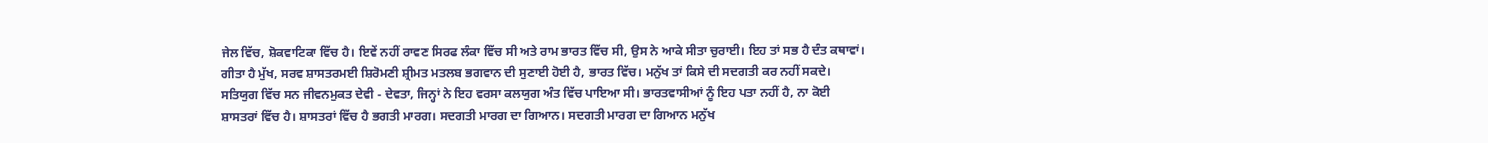ਜੇਲ ਵਿੱਚ, ਸ਼ੋਕਵਾਟਿਕਾ ਵਿੱਚ ਹੈ। ਇਵੇਂ ਨਹੀਂ ਰਾਵਣ ਸਿਰਫ ਲੰਕਾ ਵਿੱਚ ਸੀ ਅਤੇ ਰਾਮ ਭਾਰਤ ਵਿੱਚ ਸੀ, ਉਸ ਨੇ ਆਕੇ ਸੀਤਾ ਚੁਰਾਈ। ਇਹ ਤਾਂ ਸਭ ਹੈ ਦੰਤ ਕਥਾਵਾਂ। ਗੀਤਾ ਹੈ ਮੁੱਖ, ਸਰਵ ਸ਼ਾਸਤਰਮਈ ਸ਼ਿਰੋਮਣੀ ਸ਼੍ਰੀਮਤ ਮਤਲਬ ਭਗਵਾਨ ਦੀ ਸੁਣਾਈ ਹੋਈ ਹੈ, ਭਾਰਤ ਵਿੱਚ। ਮਨੁੱਖ ਤਾਂ ਕਿਸੇ ਦੀ ਸਦਗਤੀ ਕਰ ਨਹੀਂ ਸਕਦੇ। ਸਤਿਯੁਗ ਵਿੱਚ ਸਨ ਜੀਵਨਮੁਕਤ ਦੇਵੀ - ਦੇਵਤਾ, ਜਿਨ੍ਹਾਂ ਨੇ ਇਹ ਵਰਸਾ ਕਲਯੁਗ ਅੰਤ ਵਿੱਚ ਪਾਇਆ ਸੀ। ਭਾਰਤਵਾਸੀਆਂ ਨੂੰ ਇਹ ਪਤਾ ਨਹੀਂ ਹੈ, ਨਾ ਕੋਈ ਸ਼ਾਸਤਰਾਂ ਵਿੱਚ ਹੈ। ਸ਼ਾਸਤਰਾਂ ਵਿੱਚ ਹੈ ਭਗਤੀ ਮਾਰਗ। ਸਦਗਤੀ ਮਾਰਗ ਦਾ ਗਿਆਨ। ਸਦਗਤੀ ਮਾਰਗ ਦਾ ਗਿਆਨ ਮਨੁੱਖ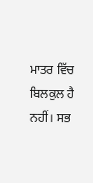ਮਾਤਰ ਵਿੱਚ ਬਿਲਕੁਲ ਹੈ ਨਹੀਂ। ਸਭ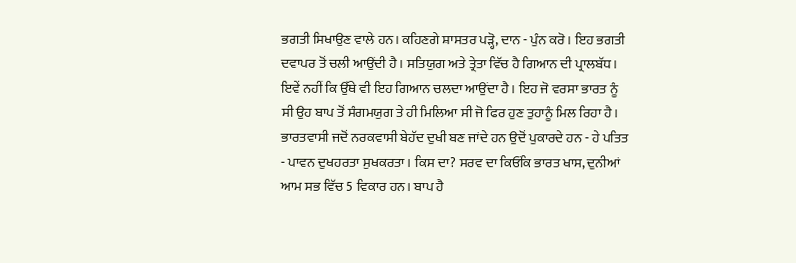ਭਗਤੀ ਸਿਖਾਉਣ ਵਾਲੇ ਹਨ। ਕਹਿਣਗੇ ਸ਼ਾਸਤਰ ਪੜ੍ਹੋ, ਦਾਨ - ਪੁੰਨ ਕਰੋ। ਇਹ ਭਗਤੀ ਦਵਾਪਰ ਤੋਂ ਚਲੀ ਆਉਂਦੀ ਹੈ। ਸਤਿਯੁਗ ਅਤੇ ਤ੍ਰੇਤਾ ਵਿੱਚ ਹੈ ਗਿਆਨ ਦੀ ਪ੍ਰਾਲਬੱਧ। ਇਵੇਂ ਨਹੀਂ ਕਿ ਉੱਥੇ ਵੀ ਇਹ ਗਿਆਨ ਚਲਦਾ ਆਉਂਦਾ ਹੈ। ਇਹ ਜੋ ਵਰਸਾ ਭਾਰਤ ਨੂੰ ਸੀ ਉਹ ਬਾਪ ਤੋਂ ਸੰਗਮਯੁਗ ਤੇ ਹੀ ਮਿਲਿਆ ਸੀ ਜੋ ਫਿਰ ਹੁਣ ਤੁਹਾਨੂੰ ਮਿਲ ਰਿਹਾ ਹੈ। ਭਾਰਤਵਾਸੀ ਜਦੋਂ ਨਰਕਵਾਸੀ ਬੇਹੱਦ ਦੁਖੀ ਬਣ ਜਾਂਦੇ ਹਨ ਉਦੋਂ ਪੁਕਾਰਦੇ ਹਨ - ਹੇ ਪਤਿਤ - ਪਾਵਨ ਦੁਖਹਰਤਾ ਸੁਖਕਰਤਾ। ਕਿਸ ਦਾ? ਸਰਵ ਦਾ ਕਿਓਂਕਿ ਭਾਰਤ ਖਾਸ, ਦੁਨੀਆਂ ਆਮ ਸਭ ਵਿੱਚ 5 ਵਿਕਾਰ ਹਨ। ਬਾਪ ਹੈ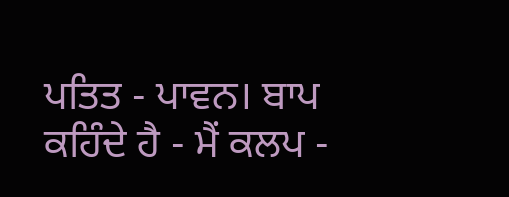ਪਤਿਤ - ਪਾਵਨ। ਬਾਪ ਕਹਿੰਦੇ ਹੈ - ਮੈਂ ਕਲਪ -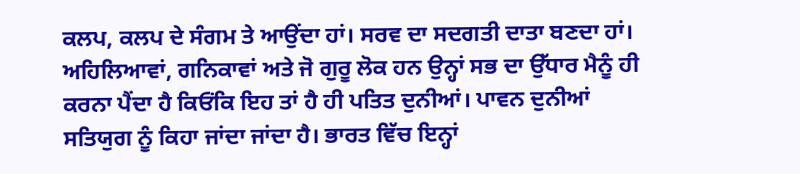ਕਲਪ, ਕਲਪ ਦੇ ਸੰਗਮ ਤੇ ਆਉਂਦਾ ਹਾਂ। ਸਰਵ ਦਾ ਸਦਗਤੀ ਦਾਤਾ ਬਣਦਾ ਹਾਂ। ਅਹਿਲਿਆਵਾਂ, ਗਨਿਕਾਵਾਂ ਅਤੇ ਜੋ ਗੁਰੂ ਲੋਕ ਹਨ ਉਨ੍ਹਾਂ ਸਭ ਦਾ ਉੱਧਾਰ ਮੈਨੂੰ ਹੀ ਕਰਨਾ ਪੈਂਦਾ ਹੈ ਕਿਓਂਕਿ ਇਹ ਤਾਂ ਹੈ ਹੀ ਪਤਿਤ ਦੁਨੀਆਂ। ਪਾਵਨ ਦੁਨੀਆਂ ਸਤਿਯੁਗ ਨੂੰ ਕਿਹਾ ਜਾਂਦਾ ਜਾਂਦਾ ਹੈ। ਭਾਰਤ ਵਿੱਚ ਇਨ੍ਹਾਂ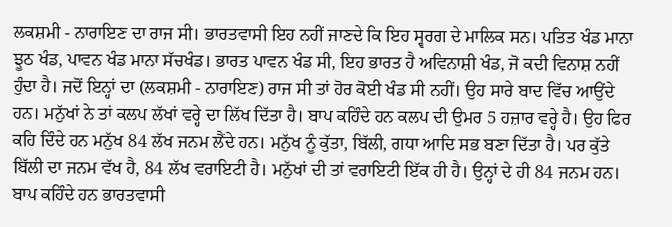ਲਕਸ਼ਮੀ - ਨਾਰਾਇਣ ਦਾ ਰਾਜ ਸੀ। ਭਾਰਤਵਾਸੀ ਇਹ ਨਹੀਂ ਜਾਣਦੇ ਕਿ ਇਹ ਸ੍ਵਰਗ ਦੇ ਮਾਲਿਕ ਸਨ। ਪਤਿਤ ਖੰਡ ਮਾਨਾ ਝੂਠ ਖੰਡ, ਪਾਵਨ ਖੰਡ ਮਾਨਾ ਸੱਚਖੰਡ। ਭਾਰਤ ਪਾਵਨ ਖੰਡ ਸੀ, ਇਹ ਭਾਰਤ ਹੈ ਅਵਿਨਾਸ਼ੀ ਖੰਡ, ਜੋ ਕਦੀ ਵਿਨਾਸ਼ ਨਹੀਂ ਹੁੰਦਾ ਹੈ। ਜਦੋਂ ਇਨ੍ਹਾਂ ਦਾ (ਲਕਸ਼ਮੀ - ਨਾਰਾਇਣ) ਰਾਜ ਸੀ ਤਾਂ ਹੋਰ ਕੋਈ ਖੰਡ ਸੀ ਨਹੀਂ। ਉਹ ਸਾਰੇ ਬਾਦ ਵਿੱਚ ਆਉਂਦੇ ਹਨ। ਮਨੁੱਖਾਂ ਨੇ ਤਾਂ ਕਲਪ ਲੱਖਾਂ ਵਰ੍ਹੇ ਦਾ ਲਿੱਖ ਦਿੱਤਾ ਹੈ। ਬਾਪ ਕਹਿੰਦੇ ਹਨ ਕਲਪ ਦੀ ਉਮਰ 5 ਹਜ਼ਾਰ ਵਰ੍ਹੇ ਹੈ। ਉਹ ਫਿਰ ਕਹਿ ਦਿੰਦੇ ਹਨ ਮਨੁੱਖ 84 ਲੱਖ ਜਨਮ ਲੈਂਦੇ ਹਨ। ਮਨੁੱਖ ਨੂੰ ਕੁੱਤਾ, ਬਿੱਲੀ, ਗਧਾ ਆਦਿ ਸਭ ਬਣਾ ਦਿੱਤਾ ਹੈ। ਪਰ ਕੁੱਤੇ ਬਿੱਲੀ ਦਾ ਜਨਮ ਵੱਖ ਹੈ, 84 ਲੱਖ ਵਰਾਇਟੀ ਹੈ। ਮਨੁੱਖਾਂ ਦੀ ਤਾਂ ਵਰਾਇਟੀ ਇੱਕ ਹੀ ਹੈ। ਉਨ੍ਹਾਂ ਦੇ ਹੀ 84 ਜਨਮ ਹਨ। ਬਾਪ ਕਹਿੰਦੇ ਹਨ ਭਾਰਤਵਾਸੀ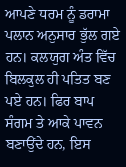ਆਪਣੇ ਧਰਮ ਨੂੰ ਡਰਾਮਾ ਪਲਾਨ ਅਨੁਸਾਰ ਭੁੱਲ ਗਏ ਹਨ। ਕਲਯੁਗ ਅੰਤ ਵਿੱਚ ਬਿਲਕੁਲ ਹੀ ਪਤਿਤ ਬਣ ਪਏ ਹਨ। ਫਿਰ ਬਾਪ ਸੰਗਮ ਤੇ ਆਕੇ ਪਾਵਨ ਬਣਾਉਂਦੇ ਹਨ, ਇਸ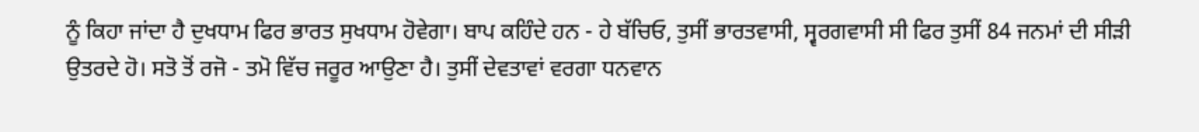ਨੂੰ ਕਿਹਾ ਜਾਂਦਾ ਹੈ ਦੁਖਧਾਮ ਫਿਰ ਭਾਰਤ ਸੁਖਧਾਮ ਹੋਵੇਗਾ। ਬਾਪ ਕਹਿੰਦੇ ਹਨ - ਹੇ ਬੱਚਿਓ, ਤੁਸੀਂ ਭਾਰਤਵਾਸੀ, ਸ੍ਵਰਗਵਾਸੀ ਸੀ ਫਿਰ ਤੁਸੀਂ 84 ਜਨਮਾਂ ਦੀ ਸੀੜੀ ਉਤਰਦੇ ਹੋ। ਸਤੋ ਤੋਂ ਰਜੋ - ਤਮੋ ਵਿੱਚ ਜਰੂਰ ਆਉਣਾ ਹੈ। ਤੁਸੀਂ ਦੇਵਤਾਵਾਂ ਵਰਗਾ ਧਨਵਾਨ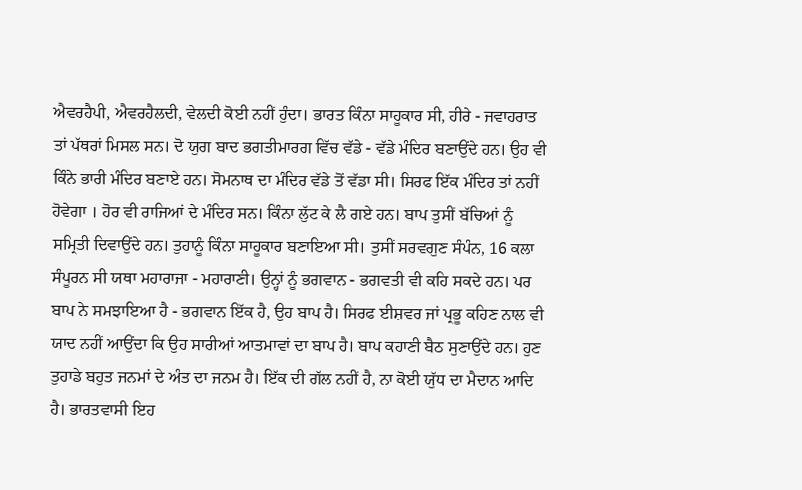ਐਵਰਹੈਪੀ, ਐਵਰਹੈਲਦੀ, ਵੇਲਦੀ ਕੋਈ ਨਹੀਂ ਹੁੰਦਾ। ਭਾਰਤ ਕਿੰਨਾ ਸਾਹੂਕਾਰ ਸੀ, ਹੀਰੇ - ਜਵਾਹਰਾਤ ਤਾਂ ਪੱਥਰਾਂ ਮਿਸਲ ਸਨ। ਦੋ ਯੁਗ ਬਾਦ ਭਗਤੀਮਾਰਗ ਵਿੱਚ ਵੱਡੇ - ਵੱਡੇ ਮੰਦਿਰ ਬਣਾਉਂਦੇ ਹਨ। ਉਹ ਵੀ ਕਿੰਨੇ ਭਾਰੀ ਮੰਦਿਰ ਬਣਾਏ ਹਨ। ਸੋਮਨਾਥ ਦਾ ਮੰਦਿਰ ਵੱਡੇ ਤੋਂ ਵੱਡਾ ਸੀ। ਸਿਰਫ ਇੱਕ ਮੰਦਿਰ ਤਾਂ ਨਹੀਂ ਹੋਵੇਗਾ । ਹੋਰ ਵੀ ਰਾਜਿਆਂ ਦੇ ਮੰਦਿਰ ਸਨ। ਕਿੰਨਾ ਲੁੱਟ ਕੇ ਲੈ ਗਏ ਹਨ। ਬਾਪ ਤੁਸੀਂ ਬੱਚਿਆਂ ਨੂੰ ਸਮ੍ਰਿਤੀ ਦਿਵਾਉਂਦੇ ਹਨ। ਤੁਹਾਨੂੰ ਕਿੰਨਾ ਸਾਹੂਕਾਰ ਬਣਾਇਆ ਸੀ। ਤੁਸੀਂ ਸਰਵਗੁਣ ਸੰਪੰਨ, 16 ਕਲਾ ਸੰਪੂਰਨ ਸੀ ਯਥਾ ਮਹਾਰਾਜਾ - ਮਹਾਰਾਣੀ। ਉਨ੍ਹਾਂ ਨੂੰ ਭਗਵਾਨ - ਭਗਵਤੀ ਵੀ ਕਹਿ ਸਕਦੇ ਹਨ। ਪਰ ਬਾਪ ਨੇ ਸਮਝਾਇਆ ਹੈ - ਭਗਵਾਨ ਇੱਕ ਹੈ, ਉਹ ਬਾਪ ਹੈ। ਸਿਰਫ ਈਸ਼ਵਰ ਜਾਂ ਪ੍ਰਭੂ ਕਹਿਣ ਨਾਲ ਵੀ ਯਾਦ ਨਹੀਂ ਆਉਂਦਾ ਕਿ ਉਹ ਸਾਰੀਆਂ ਆਤਮਾਵਾਂ ਦਾ ਬਾਪ ਹੈ। ਬਾਪ ਕਹਾਣੀ ਬੈਠ ਸੁਣਾਉਂਦੇ ਹਨ। ਹੁਣ ਤੁਹਾਡੇ ਬਹੁਤ ਜਨਮਾਂ ਦੇ ਅੰਤ ਦਾ ਜਨਮ ਹੈ। ਇੱਕ ਦੀ ਗੱਲ ਨਹੀਂ ਹੈ, ਨਾ ਕੋਈ ਯੁੱਧ ਦਾ ਮੈਦਾਨ ਆਦਿ ਹੈ। ਭਾਰਤਵਾਸੀ ਇਹ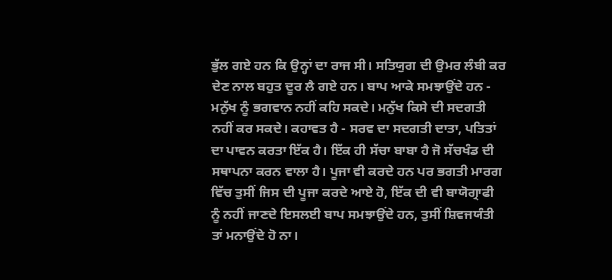ਭੁੱਲ ਗਏ ਹਨ ਕਿ ਉਨ੍ਹਾਂ ਦਾ ਰਾਜ ਸੀ। ਸਤਿਯੁਗ ਦੀ ਉਮਰ ਲੰਬੀ ਕਰ ਦੇਣ ਨਾਲ ਬਹੁਤ ਦੂਰ ਲੈ ਗਏ ਹਨ। ਬਾਪ ਆਕੇ ਸਮਝਾਉਂਦੇ ਹਨ - ਮਨੁੱਖ ਨੂੰ ਭਗਵਾਨ ਨਹੀਂ ਕਹਿ ਸਕਦੇ। ਮਨੁੱਖ ਕਿਸੇ ਦੀ ਸਦਗਤੀ ਨਹੀਂ ਕਰ ਸਕਦੇ। ਕਹਾਵਤ ਹੈ - ਸਰਵ ਦਾ ਸਦਗਤੀ ਦਾਤਾ, ਪਤਿਤਾਂ ਦਾ ਪਾਵਨ ਕਰਤਾ ਇੱਕ ਹੈ। ਇੱਕ ਹੀ ਸੱਚਾ ਬਾਬਾ ਹੈ ਜੋ ਸੱਚਖੰਡ ਦੀ ਸਥਾਪਨਾ ਕਰਨ ਵਾਲਾ ਹੈ। ਪੂਜਾ ਵੀ ਕਰਦੇ ਹਨ ਪਰ ਭਗਤੀ ਮਾਰਗ ਵਿੱਚ ਤੁਸੀਂ ਜਿਸ ਦੀ ਪੂਜਾ ਕਰਦੇ ਆਏ ਹੋ, ਇੱਕ ਦੀ ਵੀ ਬਾਯੋਗ੍ਰਾਫੀ ਨੂੰ ਨਹੀਂ ਜਾਣਦੇ ਇਸਲਈ ਬਾਪ ਸਮਝਾਉਂਦੇ ਹਨ, ਤੁਸੀਂ ਸ਼ਿਵਜਯੰਤੀ ਤਾਂ ਮਨਾਉਂਦੇ ਹੋ ਨਾ।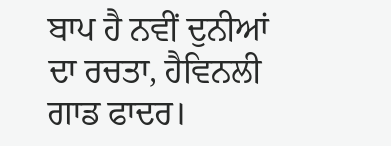ਬਾਪ ਹੈ ਨਵੀਂ ਦੁਨੀਆਂ ਦਾ ਰਚਤਾ, ਹੈਵਿਨਲੀ ਗਾਡ ਫਾਦਰ।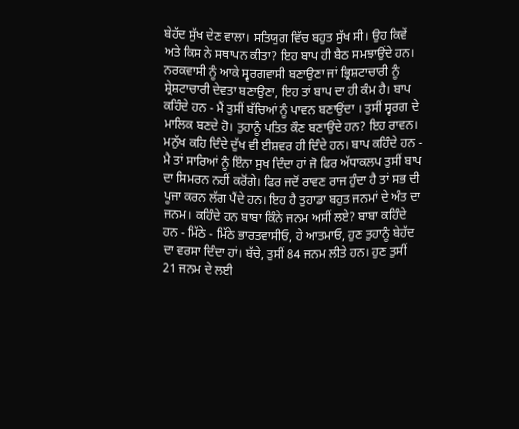ਬੇਹੱਦ ਸੁੱਖ ਦੇਣ ਵਾਲਾ। ਸਤਿਯੁਗ ਵਿੱਚ ਬਹੁਤ ਸੁੱਖ ਸੀ। ਉਹ ਕਿਵੇਂ ਅਤੇ ਕਿਸ ਨੇ ਸਥਾਪਨ ਕੀਤਾ? ਇਹ ਬਾਪ ਹੀ ਬੈਠ ਸਮਝਾਉਂਦੇ ਹਨ। ਨਰਕਵਾਸੀ ਨੂੰ ਆਕੇ ਸ੍ਵਰਗਵਾਸੀ ਬਣਾਉਣਾ ਜਾਂ ਭ੍ਰਿਸ਼ਟਾਚਾਰੀ ਨੂੰ ਸ਼੍ਰੇਸ਼ਟਾਚਾਰੀ ਦੇਵਤਾ ਬਣਾਉਣਾ, ਇਹ ਤਾਂ ਬਾਪ ਦਾ ਹੀ ਕੰਮ ਹੈ। ਬਾਪ ਕਹਿੰਦੇ ਹਨ - ਮੈਂ ਤੁਸੀਂ ਬੱਚਿਆਂ ਨੂੰ ਪਾਵਨ ਬਣਾਉਂਦਾ । ਤੁਸੀਂ ਸ੍ਵਰਗ ਦੇ ਮਾਲਿਕ ਬਣਦੇ ਹੋ। ਤੁਹਾਨੂੰ ਪਤਿਤ ਕੌਣ ਬਣਾਉਂਦੇ ਹਨ? ਇਹ ਰਾਵਨ। ਮਨੁੱਖ ਕਹਿ ਦਿੰਦੇ ਦੁੱਖ ਵੀ ਈਸ਼ਵਰ ਹੀ ਦਿੰਦੇ ਹਨ। ਬਾਪ ਕਹਿੰਦੇ ਹਨ - ਮੈ ਤਾਂ ਸਾਰਿਆਂ ਨੂੰ ਇੰਨਾ ਸੁਖ ਦਿੰਦਾ ਹਾਂ ਜੋ ਫਿਰ ਅੱਧਾਕਲਪ ਤੁਸੀਂ ਬਾਪ ਦਾ ਸਿਮਰਨ ਨਹੀਂ ਕਰੋਂਗੇ। ਫਿਰ ਜਦੋਂ ਰਾਵਣ ਰਾਜ ਹੁੰਦਾ ਹੈ ਤਾਂ ਸਭ ਦੀ ਪੂਜਾ ਕਰਨ ਲੱਗ ਪੈਂਦੇ ਹਨ। ਇਹ ਹੈ ਤੁਹਾਡਾ ਬਹੁਤ ਜਨਮਾਂ ਦੇ ਅੰਤ ਦਾ ਜਨਮ। ਕਹਿੰਦੇ ਹਨ ਬਾਬਾ ਕਿੰਨੇ ਜਨਮ ਅਸੀਂ ਲਏ? ਬਾਬਾ ਕਹਿੰਦੇ ਹਨ - ਮਿੱਠੇ - ਮਿੱਠੇ ਭਾਰਤਵਾਸੀਓ, ਹੇ ਆਤਮਾਓ, ਹੁਣ ਤੁਹਾਨੂੰ ਬੇਹੱਦ ਦਾ ਵਰਸਾ ਦਿੰਦਾ ਹਾਂ। ਬੱਚੇ, ਤੁਸੀਂ 84 ਜਨਮ ਲੀਤੇ ਹਨ। ਹੁਣ ਤੁਸੀਂ 21 ਜਨਮ ਦੇ ਲਈ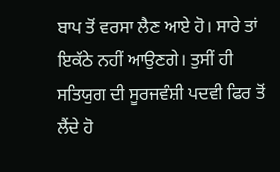ਬਾਪ ਤੋਂ ਵਰਸਾ ਲੈਣ ਆਏ ਹੋ। ਸਾਰੇ ਤਾਂ ਇਕੱਠੇ ਨਹੀਂ ਆਉਣਗੇ। ਤੁਸੀਂ ਹੀ ਸਤਿਯੁਗ ਦੀ ਸੂਰਜਵੰਸ਼ੀ ਪਦਵੀ ਫਿਰ ਤੋਂ ਲੈਂਦੇ ਹੋ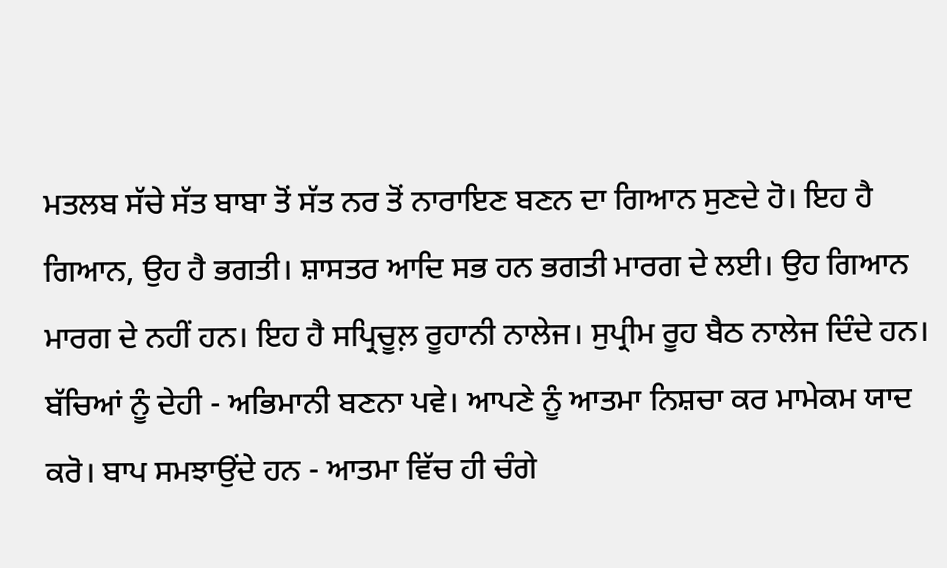ਮਤਲਬ ਸੱਚੇ ਸੱਤ ਬਾਬਾ ਤੋਂ ਸੱਤ ਨਰ ਤੋਂ ਨਾਰਾਇਣ ਬਣਨ ਦਾ ਗਿਆਨ ਸੁਣਦੇ ਹੋ। ਇਹ ਹੈ ਗਿਆਨ, ਉਹ ਹੈ ਭਗਤੀ। ਸ਼ਾਸਤਰ ਆਦਿ ਸਭ ਹਨ ਭਗਤੀ ਮਾਰਗ ਦੇ ਲਈ। ਉਹ ਗਿਆਨ ਮਾਰਗ ਦੇ ਨਹੀਂ ਹਨ। ਇਹ ਹੈ ਸਪ੍ਰਿਚੂਲ਼ ਰੂਹਾਨੀ ਨਾਲੇਜ। ਸੁਪ੍ਰੀਮ ਰੂਹ ਬੈਠ ਨਾਲੇਜ ਦਿੰਦੇ ਹਨ। ਬੱਚਿਆਂ ਨੂੰ ਦੇਹੀ - ਅਭਿਮਾਨੀ ਬਣਨਾ ਪਵੇ। ਆਪਣੇ ਨੂੰ ਆਤਮਾ ਨਿਸ਼ਚਾ ਕਰ ਮਾਮੇਕਮ ਯਾਦ ਕਰੋ। ਬਾਪ ਸਮਝਾਉਂਦੇ ਹਨ - ਆਤਮਾ ਵਿੱਚ ਹੀ ਚੰਗੇ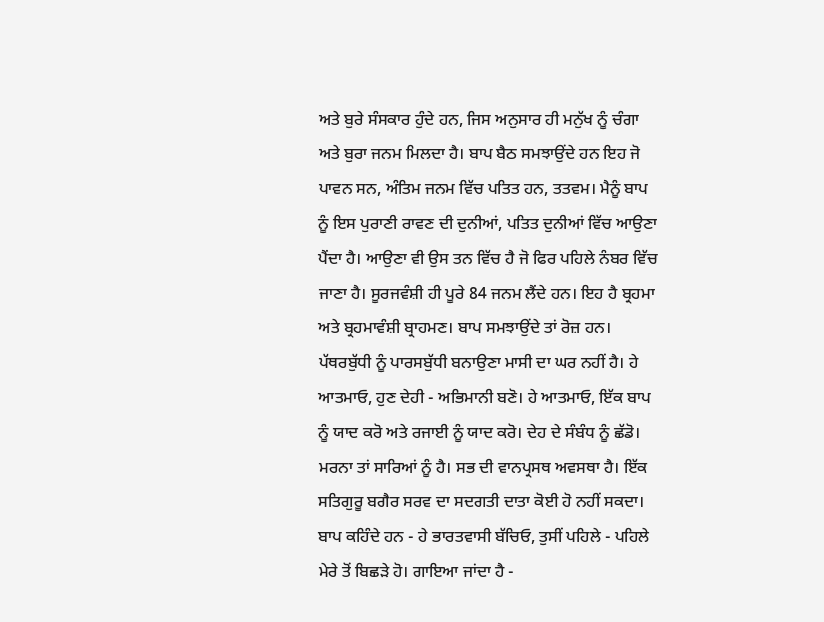ਅਤੇ ਬੁਰੇ ਸੰਸਕਾਰ ਹੁੰਦੇ ਹਨ, ਜਿਸ ਅਨੁਸਾਰ ਹੀ ਮਨੁੱਖ ਨੂੰ ਚੰਗਾ ਅਤੇ ਬੁਰਾ ਜਨਮ ਮਿਲਦਾ ਹੈ। ਬਾਪ ਬੈਠ ਸਮਝਾਉਂਦੇ ਹਨ ਇਹ ਜੋ ਪਾਵਨ ਸਨ, ਅੰਤਿਮ ਜਨਮ ਵਿੱਚ ਪਤਿਤ ਹਨ, ਤਤਵਮ। ਮੈਨੂੰ ਬਾਪ ਨੂੰ ਇਸ ਪੁਰਾਣੀ ਰਾਵਣ ਦੀ ਦੁਨੀਆਂ, ਪਤਿਤ ਦੁਨੀਆਂ ਵਿੱਚ ਆਉਣਾ ਪੈਂਦਾ ਹੈ। ਆਉਣਾ ਵੀ ਉਸ ਤਨ ਵਿੱਚ ਹੈ ਜੋ ਫਿਰ ਪਹਿਲੇ ਨੰਬਰ ਵਿੱਚ ਜਾਣਾ ਹੈ। ਸੂਰਜਵੰਸ਼ੀ ਹੀ ਪੂਰੇ 84 ਜਨਮ ਲੈਂਦੇ ਹਨ। ਇਹ ਹੈ ਬ੍ਰਹਮਾ ਅਤੇ ਬ੍ਰਹਮਾਵੰਸ਼ੀ ਬ੍ਰਾਹਮਣ। ਬਾਪ ਸਮਝਾਉਂਦੇ ਤਾਂ ਰੋਜ਼ ਹਨ। ਪੱਥਰਬੁੱਧੀ ਨੂੰ ਪਾਰਸਬੁੱਧੀ ਬਨਾਉਣਾ ਮਾਸੀ ਦਾ ਘਰ ਨਹੀਂ ਹੈ। ਹੇ ਆਤਮਾਓ, ਹੁਣ ਦੇਹੀ - ਅਭਿਮਾਨੀ ਬਣੋ। ਹੇ ਆਤਮਾਓ, ਇੱਕ ਬਾਪ ਨੂੰ ਯਾਦ ਕਰੋ ਅਤੇ ਰਜਾਈ ਨੂੰ ਯਾਦ ਕਰੋ। ਦੇਹ ਦੇ ਸੰਬੰਧ ਨੂੰ ਛੱਡੋ। ਮਰਨਾ ਤਾਂ ਸਾਰਿਆਂ ਨੂੰ ਹੈ। ਸਭ ਦੀ ਵਾਨਪ੍ਰਸਥ ਅਵਸਥਾ ਹੈ। ਇੱਕ ਸਤਿਗੁਰੂ ਬਗੈਰ ਸਰਵ ਦਾ ਸਦਗਤੀ ਦਾਤਾ ਕੋਈ ਹੋ ਨਹੀਂ ਸਕਦਾ। ਬਾਪ ਕਹਿੰਦੇ ਹਨ - ਹੇ ਭਾਰਤਵਾਸੀ ਬੱਚਿਓ, ਤੁਸੀਂ ਪਹਿਲੇ - ਪਹਿਲੇ ਮੇਰੇ ਤੋਂ ਬਿਛੜੇ ਹੋ। ਗਾਇਆ ਜਾਂਦਾ ਹੈ -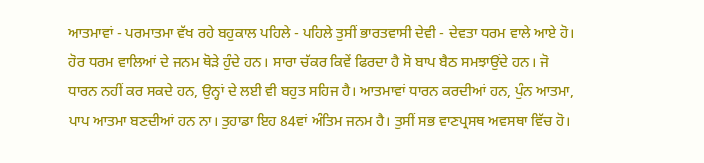ਆਤਮਾਵਾਂ - ਪਰਮਾਤਮਾ ਵੱਖ ਰਹੇ ਬਹੁਕਾਲ ਪਹਿਲੇ - ਪਹਿਲੇ ਤੁਸੀਂ ਭਾਰਤਵਾਸੀ ਦੇਵੀ - ਦੇਵਤਾ ਧਰਮ ਵਾਲੇ ਆਏ ਹੋ। ਹੋਰ ਧਰਮ ਵਾਲਿਆਂ ਦੇ ਜਨਮ ਥੋੜੇ ਹੁੰਦੇ ਹਨ। ਸਾਰਾ ਚੱਕਰ ਕਿਵੇਂ ਫਿਰਦਾ ਹੈ ਸੋ ਬਾਪ ਬੈਠ ਸਮਝਾਉਂਦੇ ਹਨ। ਜੋ ਧਾਰਨ ਨਹੀਂ ਕਰ ਸਕਦੇ ਹਨ, ਉਨ੍ਹਾਂ ਦੇ ਲਈ ਵੀ ਬਹੁਤ ਸਹਿਜ ਹੈ। ਆਤਮਾਵਾਂ ਧਾਰਨ ਕਰਦੀਆਂ ਹਨ, ਪੁੰਨ ਆਤਮਾ, ਪਾਪ ਆਤਮਾ ਬਣਦੀਆਂ ਹਨ ਨਾ। ਤੁਹਾਡਾ ਇਹ 84ਵਾਂ ਅੰਤਿਮ ਜਨਮ ਹੈ। ਤੁਸੀਂ ਸਭ ਵਾਣਪ੍ਰਸਥ ਅਵਸਥਾ ਵਿੱਚ ਹੋ।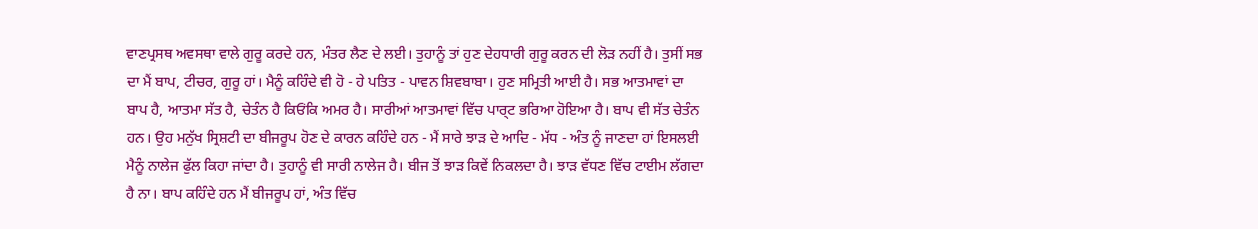ਵਾਣਪ੍ਰਸਥ ਅਵਸਥਾ ਵਾਲੇ ਗੁਰੂ ਕਰਦੇ ਹਨ, ਮੰਤਰ ਲੈਣ ਦੇ ਲਈ। ਤੁਹਾਨੂੰ ਤਾਂ ਹੁਣ ਦੇਹਧਾਰੀ ਗੁਰੂ ਕਰਨ ਦੀ ਲੋੜ ਨਹੀਂ ਹੈ। ਤੁਸੀਂ ਸਭ ਦਾ ਮੈਂ ਬਾਪ, ਟੀਚਰ, ਗੁਰੂ ਹਾਂ। ਮੈਨੂੰ ਕਹਿੰਦੇ ਵੀ ਹੋ - ਹੇ ਪਤਿਤ - ਪਾਵਨ ਸ਼ਿਵਬਾਬਾ। ਹੁਣ ਸਮ੍ਰਿਤੀ ਆਈ ਹੈ। ਸਭ ਆਤਮਾਵਾਂ ਦਾ ਬਾਪ ਹੈ, ਆਤਮਾ ਸੱਤ ਹੈ, ਚੇਤੰਨ ਹੈ ਕਿਓਂਕਿ ਅਮਰ ਹੈ। ਸਾਰੀਆਂ ਆਤਮਾਵਾਂ ਵਿੱਚ ਪਾਰ੍ਟ ਭਰਿਆ ਹੋਇਆ ਹੈ। ਬਾਪ ਵੀ ਸੱਤ ਚੇਤੰਨ ਹਨ। ਉਹ ਮਨੁੱਖ ਸ੍ਰਿਸ਼ਟੀ ਦਾ ਬੀਜਰੂਪ ਹੋਣ ਦੇ ਕਾਰਨ ਕਹਿੰਦੇ ਹਨ - ਮੈਂ ਸਾਰੇ ਝਾੜ ਦੇ ਆਦਿ - ਮੱਧ - ਅੰਤ ਨੂੰ ਜਾਣਦਾ ਹਾਂ ਇਸਲਈ ਮੈਨੂੰ ਨਾਲੇਜ ਫੁੱਲ ਕਿਹਾ ਜਾਂਦਾ ਹੈ। ਤੁਹਾਨੂੰ ਵੀ ਸਾਰੀ ਨਾਲੇਜ ਹੈ। ਬੀਜ ਤੋਂ ਝਾੜ ਕਿਵੇਂ ਨਿਕਲਦਾ ਹੈ। ਝਾੜ ਵੱਧਣ ਵਿੱਚ ਟਾਈਮ ਲੱਗਦਾ ਹੈ ਨਾ। ਬਾਪ ਕਹਿੰਦੇ ਹਨ ਮੈਂ ਬੀਜਰੂਪ ਹਾਂ, ਅੰਤ ਵਿੱਚ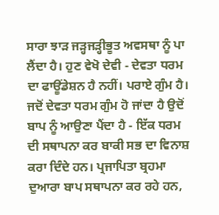ਸਾਰਾ ਝਾੜ ਜੜ੍ਹਜੜ੍ਹੀਭੂਤ ਅਵਸਥਾ ਨੂੰ ਪਾ ਲੈਂਦਾ ਹੈ। ਹੁਣ ਵੇਖੋ ਦੇਵੀ - ਦੇਵਤਾ ਧਰਮ ਦਾ ਫਾਊਂਡੇਸ਼ਨ ਹੈ ਨਹੀਂ। ਪਰਾਏ ਗੁੰਮ ਹੈ। ਜਦੋਂ ਦੇਵਤਾ ਧਰਮ ਗੁੰਮ ਹੋ ਜਾਂਦਾ ਹੈ ਉਦੋਂ ਬਾਪ ਨੂੰ ਆਉਣਾ ਪੈਂਦਾ ਹੈ - ਇੱਕ ਧਰਮ ਦੀ ਸਥਾਪਨਾ ਕਰ ਬਾਕੀ ਸਭ ਦਾ ਵਿਨਾਸ਼ ਕਰਾ ਦਿੰਦੇ ਹਨ। ਪ੍ਰਜਾਪਿਤਾ ਬ੍ਰਹਮਾ ਦੁਆਰਾ ਬਾਪ ਸਥਾਪਨਾ ਕਰ ਰਹੇ ਹਨ,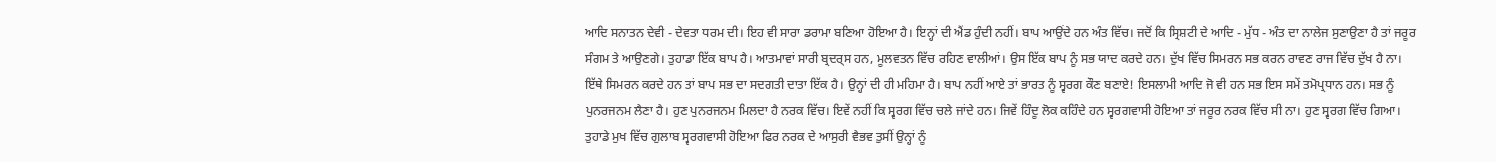ਆਦਿ ਸਨਾਤਨ ਦੇਵੀ - ਦੇਵਤਾ ਧਰਮ ਦੀ। ਇਹ ਵੀ ਸਾਰਾ ਡਰਾਮਾ ਬਣਿਆ ਹੋਇਆ ਹੈ। ਇਨ੍ਹਾਂ ਦੀ ਐਂਡ ਹੁੰਦੀ ਨਹੀਂ। ਬਾਪ ਆਉਂਦੇ ਹਨ ਅੰਤ ਵਿੱਚ। ਜਦੋਂ ਕਿ ਸ੍ਰਿਸ਼ਟੀ ਦੇ ਆਦਿ - ਮੁੱਧ - ਅੰਤ ਦਾ ਨਾਲੇਜ ਸੁਣਾਉਣਾ ਹੈ ਤਾਂ ਜਰੂਰ ਸੰਗਮ ਤੇ ਆਉਣਗੇ। ਤੁਹਾਡਾ ਇੱਕ ਬਾਪ ਹੈ। ਆਤਮਾਵਾਂ ਸਾਰੀ ਬ੍ਰਦਰ੍ਸ ਹਨ, ਮੂਲਵਤਨ ਵਿੱਚ ਰਹਿਣ ਵਾਲੀਆਂ। ਉਸ ਇੱਕ ਬਾਪ ਨੂੰ ਸਭ ਯਾਦ ਕਰਦੇ ਹਨ। ਦੁੱਖ ਵਿੱਚ ਸਿਮਰਨ ਸਭ ਕਰਨ ਰਾਵਣ ਰਾਜ ਵਿੱਚ ਦੁੱਖ ਹੈ ਨਾ। ਇੱਥੇ ਸਿਮਰਨ ਕਰਦੇ ਹਨ ਤਾਂ ਬਾਪ ਸਭ ਦਾ ਸਦਗਤੀ ਦਾਤਾ ਇੱਕ ਹੈ। ਉਨ੍ਹਾਂ ਦੀ ਹੀ ਮਹਿਮਾ ਹੈ। ਬਾਪ ਨਹੀਂ ਆਏ ਤਾਂ ਭਾਰਤ ਨੂੰ ਸ੍ਵਰਗ ਕੌਣ ਬਣਾਏ! ਇਸਲਾਮੀ ਆਦਿ ਜੋ ਵੀ ਹਨ ਸਭ ਇਸ ਸਮੇਂ ਤਮੋਪ੍ਰਧਾਨ ਹਨ। ਸਭ ਨੂੰ ਪੁਨਰਜਨਮ ਲੈਣਾ ਹੈ। ਹੁਣ ਪੁਨਰਜਨਮ ਮਿਲਦਾ ਹੈ ਨਰਕ ਵਿੱਚ। ਇਵੇਂ ਨਹੀਂ ਕਿ ਸ੍ਵਰਗ ਵਿੱਚ ਚਲੇ ਜਾਂਦੇ ਹਨ। ਜਿਵੇਂ ਹਿੰਦੂ ਲੋਕ ਕਹਿੰਦੇ ਹਨ ਸ੍ਵਰਗਵਾਸੀ ਹੋਇਆ ਤਾਂ ਜਰੂਰ ਨਰਕ ਵਿੱਚ ਸੀ ਨਾ। ਹੁਣ ਸ੍ਵਰਗ ਵਿੱਚ ਗਿਆ। ਤੁਹਾਡੇ ਮੁਖ ਵਿੱਚ ਗੁਲਾਬ ਸ੍ਵਰਗਵਾਸੀ ਹੋਇਆ ਫਿਰ ਨਰਕ ਦੇ ਆਸੁਰੀ ਵੈਭਵ ਤੁਸੀਂ ਉਨ੍ਹਾਂ ਨੂੰ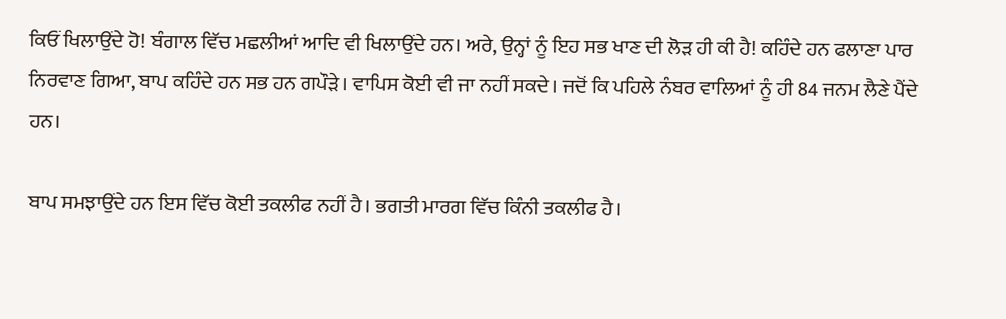ਕਿਓਂ ਖਿਲਾਉਂਦੇ ਹੋ! ਬੰਗਾਲ ਵਿੱਚ ਮਛਲੀਆਂ ਆਦਿ ਵੀ ਖਿਲਾਉਂਦੇ ਹਨ। ਅਰੇ, ਉਨ੍ਹਾਂ ਨੂੰ ਇਹ ਸਭ ਖਾਣ ਦੀ ਲੋੜ ਹੀ ਕੀ ਹੈ! ਕਹਿੰਦੇ ਹਨ ਫਲਾਣਾ ਪਾਰ ਨਿਰਵਾਣ ਗਿਆ, ਬਾਪ ਕਹਿੰਦੇ ਹਨ ਸਭ ਹਨ ਗਪੌੜੇ। ਵਾਪਿਸ ਕੋਈ ਵੀ ਜਾ ਨਹੀਂ ਸਕਦੇ। ਜਦੋਂ ਕਿ ਪਹਿਲੇ ਨੰਬਰ ਵਾਲਿਆਂ ਨੂੰ ਹੀ 84 ਜਨਮ ਲੈਣੇ ਪੈਂਦੇ ਹਨ।

ਬਾਪ ਸਮਝਾਉਂਦੇ ਹਨ ਇਸ ਵਿੱਚ ਕੋਈ ਤਕਲੀਫ ਨਹੀਂ ਹੈ। ਭਗਤੀ ਮਾਰਗ ਵਿੱਚ ਕਿੰਨੀ ਤਕਲੀਫ ਹੈ।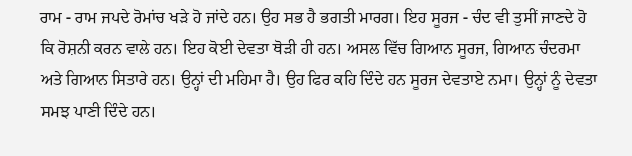ਰਾਮ - ਰਾਮ ਜਪਦੇ ਰੋਮਾਂਚ ਖੜੇ ਹੋ ਜਾਂਦੇ ਹਨ। ਉਹ ਸਭ ਹੈ ਭਗਤੀ ਮਾਰਗ। ਇਹ ਸੂਰਜ - ਚੰਦ ਵੀ ਤੁਸੀਂ ਜਾਣਦੇ ਹੋ ਕਿ ਰੋਸ਼ਨੀ ਕਰਨ ਵਾਲੇ ਹਨ। ਇਹ ਕੋਈ ਦੇਵਤਾ ਥੋੜੀ ਹੀ ਹਨ। ਅਸਲ ਵਿੱਚ ਗਿਆਨ ਸੂਰਜ, ਗਿਆਨ ਚੰਦਰਮਾ ਅਤੇ ਗਿਆਨ ਸਿਤਾਰੇ ਹਨ। ਉਨ੍ਹਾਂ ਦੀ ਮਹਿਮਾ ਹੈ। ਉਹ ਫਿਰ ਕਹਿ ਦਿੰਦੇ ਹਨ ਸੂਰਜ ਦੇਵਤਾਏ ਨਮਾ। ਉਨ੍ਹਾਂ ਨੂੰ ਦੇਵਤਾ ਸਮਝ ਪਾਣੀ ਦਿੰਦੇ ਹਨ।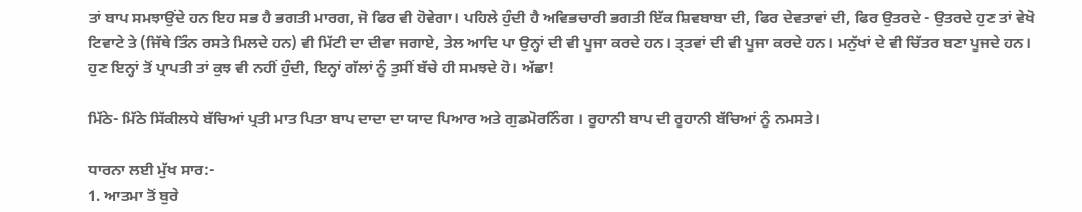ਤਾਂ ਬਾਪ ਸਮਝਾਉਂਦੇ ਹਨ ਇਹ ਸਭ ਹੈ ਭਗਤੀ ਮਾਰਗ, ਜੋ ਫਿਰ ਵੀ ਹੋਵੇਗਾ। ਪਹਿਲੇ ਹੁੰਦੀ ਹੈ ਅਵਿਭਚਾਰੀ ਭਗਤੀ ਇੱਕ ਸ਼ਿਵਬਾਬਾ ਦੀ, ਫਿਰ ਦੇਵਤਾਵਾਂ ਦੀ, ਫਿਰ ਉਤਰਦੇ - ਉਤਰਦੇ ਹੁਣ ਤਾਂ ਵੇਖੋ ਟਿਵਾਟੇ ਤੇ (ਜਿੱਥੇ ਤਿੰਨ ਰਸਤੇ ਮਿਲਦੇ ਹਨ) ਵੀ ਮਿੱਟੀ ਦਾ ਦੀਵਾ ਜਗਾਏ, ਤੇਲ ਆਦਿ ਪਾ ਉਨ੍ਹਾਂ ਦੀ ਵੀ ਪੂਜਾ ਕਰਦੇ ਹਨ। ਤ੍ਤਵਾਂ ਦੀ ਵੀ ਪੂਜਾ ਕਰਦੇ ਹਨ। ਮਨੁੱਖਾਂ ਦੇ ਵੀ ਚਿੱਤਰ ਬਣਾ ਪੂਜਦੇ ਹਨ। ਹੁਣ ਇਨ੍ਹਾਂ ਤੋਂ ਪ੍ਰਾਪਤੀ ਤਾਂ ਕੁਝ ਵੀ ਨਹੀਂ ਹੁੰਦੀ, ਇਨ੍ਹਾਂ ਗੱਲਾਂ ਨੂੰ ਤੁਸੀਂ ਬੱਚੇ ਹੀ ਸਮਝਦੇ ਹੋ। ਅੱਛਾ!

ਮਿੱਠੇ- ਮਿੱਠੇ ਸਿੱਕੀਲਧੇ ਬੱਚਿਆਂ ਪ੍ਰਤੀ ਮਾਤ ਪਿਤਾ ਬਾਪ ਦਾਦਾ ਦਾ ਯਾਦ ਪਿਆਰ ਅਤੇ ਗੁਡਮੋਰਨਿੰਗ । ਰੂਹਾਨੀ ਬਾਪ ਦੀ ਰੂਹਾਨੀ ਬੱਚਿਆਂ ਨੂੰ ਨਮਸਤੇ।

ਧਾਰਨਾ ਲਈ ਮੁੱਖ ਸਾਰ:-
1. ਆਤਮਾ ਤੋਂ ਬੁਰੇ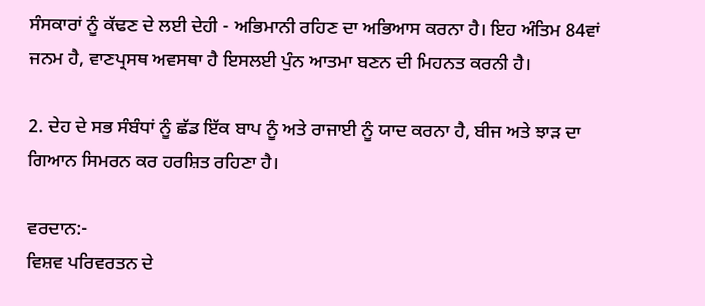ਸੰਸਕਾਰਾਂ ਨੂੰ ਕੱਢਣ ਦੇ ਲਈ ਦੇਹੀ - ਅਭਿਮਾਨੀ ਰਹਿਣ ਦਾ ਅਭਿਆਸ ਕਰਨਾ ਹੈ। ਇਹ ਅੰਤਿਮ 84ਵਾਂ ਜਨਮ ਹੈ, ਵਾਣਪ੍ਰਸਥ ਅਵਸਥਾ ਹੈ ਇਸਲਈ ਪੁੰਨ ਆਤਮਾ ਬਣਨ ਦੀ ਮਿਹਨਤ ਕਰਨੀ ਹੈ।

2. ਦੇਹ ਦੇ ਸਭ ਸੰਬੰਧਾਂ ਨੂੰ ਛੱਡ ਇੱਕ ਬਾਪ ਨੂੰ ਅਤੇ ਰਾਜਾਈ ਨੂੰ ਯਾਦ ਕਰਨਾ ਹੈ, ਬੀਜ ਅਤੇ ਝਾੜ ਦਾ ਗਿਆਨ ਸਿਮਰਨ ਕਰ ਹਰਸ਼ਿਤ ਰਹਿਣਾ ਹੈ।

ਵਰਦਾਨ:-
ਵਿਸ਼ਵ ਪਰਿਵਰਤਨ ਦੇ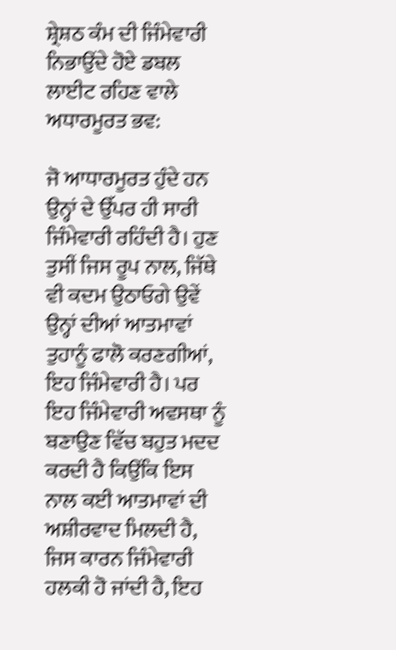ਸ਼੍ਰੇਸ਼ਠ ਕੰਮ ਦੀ ਜਿੰਮੇਵਾਰੀ ਨਿਭਾਉਂਦੇ ਹੋਏ ਡਬਲ ਲਾਈਟ ਰਹਿਣ ਵਾਲੇ ਅਧਾਰਮੂਰਤ ਭਵ:

ਜੋ ਆਧਾਰਮੂਰਤ ਹੁੰਦੇ ਹਨ ਉਨ੍ਹਾਂ ਦੇ ਉੱਪਰ ਹੀ ਸਾਰੀ ਜਿੰਮੇਵਾਰੀ ਰਹਿੰਦੀ ਹੈ। ਹੁਣ ਤੁਸੀਂ ਜਿਸ ਰੂਪ ਨਾਲ, ਜਿੱਥੇ ਵੀ ਕਦਮ ਉਠਾਓਗੇ ਉਵੇਂ ਉਨ੍ਹਾਂ ਦੀਆਂ ਆਤਮਾਵਾਂ ਤੁਹਾਨੂੰ ਫਾਲੋ ਕਰਣਗੀਆਂ, ਇਹ ਜਿੰਮੇਵਾਰੀ ਹੈ। ਪਰ ਇਹ ਜਿੰਮੇਵਾਰੀ ਅਵਸਥਾ ਨੂੰ ਬਣਾਉਣ ਵਿੱਚ ਬਹੁਤ ਮਦਦ ਕਰਦੀ ਹੈ ਕਿਉਂਕਿ ਇਸ ਨਾਲ ਕਈ ਆਤਮਾਵਾਂ ਦੀ ਅਸ਼ੀਰਵਾਦ ਮਿਲਦੀ ਹੈ, ਜਿਸ ਕਾਰਨ ਜਿੰਮੇਵਾਰੀ ਹਲਕੀ ਹੋ ਜਾਂਦੀ ਹੈ, ਇਹ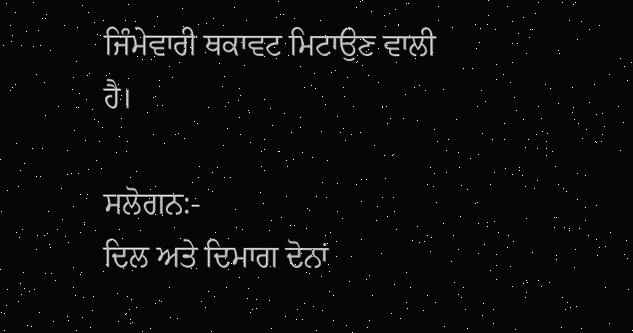ਜਿੰਮੇਵਾਰੀ ਥਕਾਵਟ ਮਿਟਾਉਣ ਵਾਲੀ ਹੈ।

ਸਲੋਗਨ:-
ਦਿਲ ਅਤੇ ਦਿਮਾਗ ਦੋਨਾਂ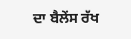ਦਾ ਬੈਲੇਂਸ ਰੱਖ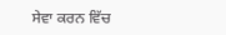ਸੇਵਾ ਕਰਨ ਵਿੱਚ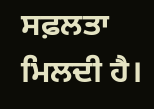ਸਫ਼ਲਤਾ ਮਿਲਦੀ ਹੈ।